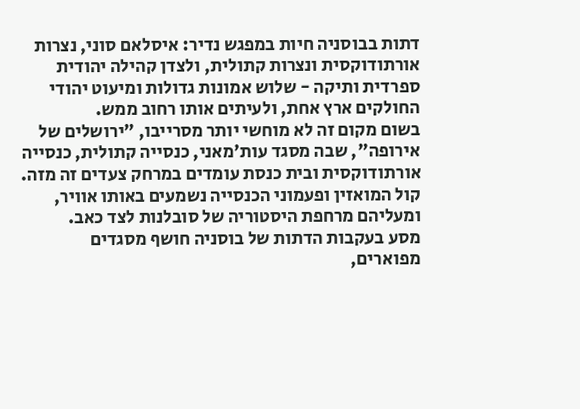דתות בבוסניה חיות במפגש נדיר: איסלאם סוני, נצרות אורתודוקסית ונצרות קתולית, ולצדן קהילה יהודית ספרדית ותיקה - שלוש אמונות גדולות ומיעוט יהודי החולקים ארץ אחת, ולעיתים אותו רחוב ממש.
בשום מקום זה לא מוחשי יותר מסרייבו, "ירושלים של אירופה", שבה מסגד עות'מאני, כנסייה קתולית, כנסייה אורתודוקסית ובית כנסת עומדים במרחק צעדים זה מזה. קול המואזין ופעמוני הכנסייה נשמעים באותו אוויר, ומעליהם מרחפת היסטוריה של סובלנות לצד כאב.
מסע בעקבות הדתות של בוסניה חושף מסגדים מפוארים,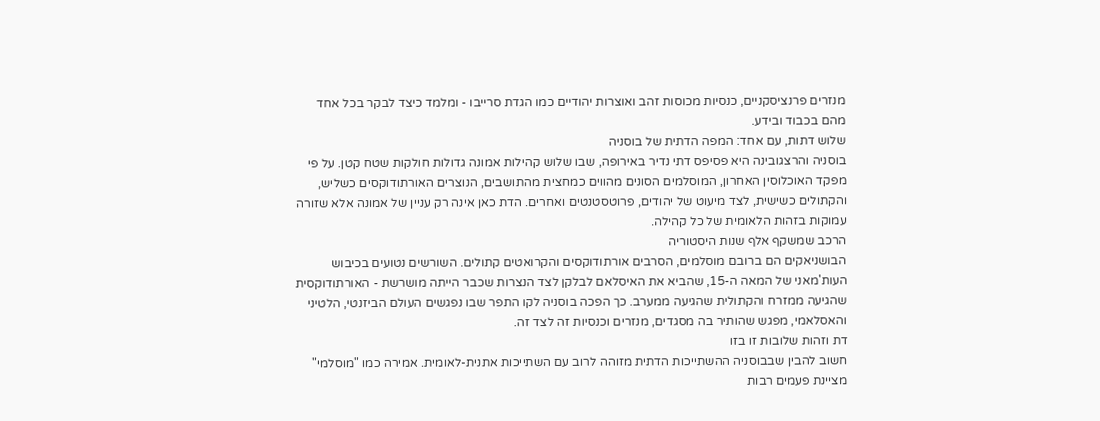מנזרים פרנציסקניים, כנסיות מכוסות זהב ואוצרות יהודיים כמו הגדת סרייבו - ומלמד כיצד לבקר בכל אחד מהם בכבוד ובידע.
שלוש דתות, עם אחד: המפה הדתית של בוסניה
בוסניה והרצגובינה היא פסיפס דתי נדיר באירופה, שבו שלוש קהילות אמונה גדולות חולקות שטח קטן. על פי מפקד האוכלוסין האחרון, המוסלמים הסונים מהווים כמחצית מהתושבים, הנוצרים האורתודוקסים כשליש, והקתולים כשישית, לצד מיעוט של יהודים, פרוטסטנטים ואחרים. הדת כאן אינה רק עניין של אמונה אלא שזורה עמוקות בזהות הלאומית של כל קהילה.
הרכב שמשקף אלף שנות היסטוריה
הבושניאקים הם ברובם מוסלמים, הסרבים אורתודוקסים והקרואטים קתולים. השורשים נטועים בכיבוש העות'מאני של המאה ה-15, שהביא את האיסלאם לבלקן לצד הנצרות שכבר הייתה מושרשת - האורתודוקסית שהגיעה ממזרח והקתולית שהגיעה ממערב. כך הפכה בוסניה לקו התפר שבו נפגשים העולם הביזנטי, הלטיני והאסלאמי, מפגש שהותיר בה מסגדים, מנזרים וכנסיות זה לצד זה.
דת וזהות שלובות זו בזו
חשוב להבין שבבוסניה ההשתייכות הדתית מזוהה לרוב עם השתייכות אתנית-לאומית. אמירה כמו "מוסלמי" מציינת פעמים רבות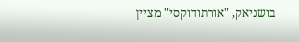בושניאק, "אורתודוקסי" מציין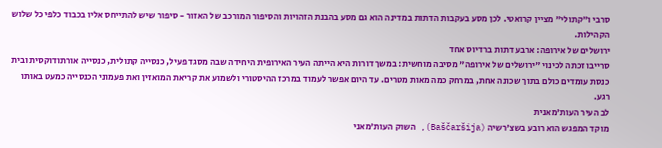סרבי ו"קתולי" מציין קרואטי. לכן מסע בעקבות הדתות במדינה הוא גם מסע בהבנת הזהויות והסיפור המורכב של האזור - סיפור שיש להתייחס אליו בכבוד כלפי כל שלוש הקהילות.
ירושלים של אירופה: ארבע דתות ברדיוס אחד
סרייבו זכתה לכינוי "ירושלים של אירופה" מסיבה מוחשית: במשך דורות היא הייתה העיר האירופית היחידה שבה מסגד פעיל, כנסייה קתולית, כנסייה אורתודוקסית ובית כנסת עומדים כולם בתוך שכונה אחת, במרחק כמה מאות מטרים. עד היום אפשר לעמוד במרכז ההיסטורי ולשמוע את קריאת המואזין ואת פעמוני הכנסייה כמעט באותו רגע.
לב העיר העות'מאנית
מוקד המפגש הוא רובע בשצ'רשיה (Baščaršija), השוק העות'מאני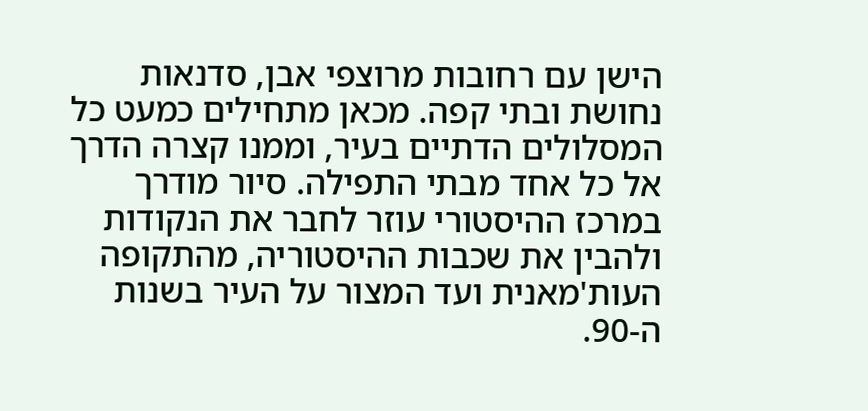הישן עם רחובות מרוצפי אבן, סדנאות נחושת ובתי קפה. מכאן מתחילים כמעט כל המסלולים הדתיים בעיר, וממנו קצרה הדרך אל כל אחד מבתי התפילה. סיור מודרך במרכז ההיסטורי עוזר לחבר את הנקודות ולהבין את שכבות ההיסטוריה, מהתקופה העות'מאנית ועד המצור על העיר בשנות ה-90.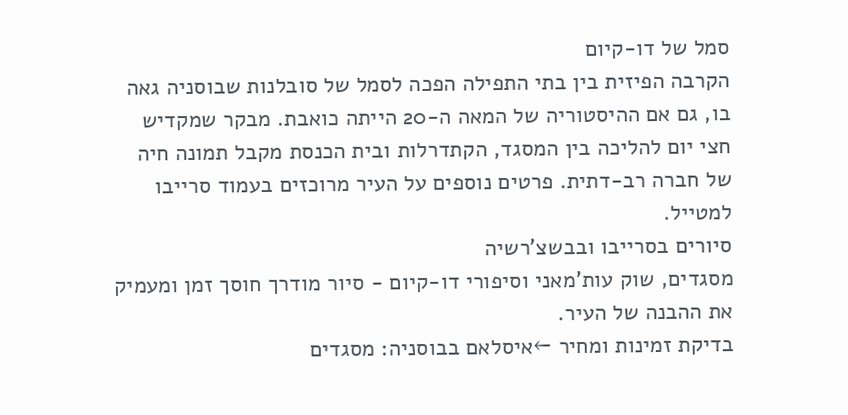סמל של דו-קיום
הקרבה הפיזית בין בתי התפילה הפכה לסמל של סובלנות שבוסניה גאה בו, גם אם ההיסטוריה של המאה ה-20 הייתה כואבת. מבקר שמקדיש חצי יום להליכה בין המסגד, הקתדרלות ובית הכנסת מקבל תמונה חיה של חברה רב-דתית. פרטים נוספים על העיר מרוכזים בעמוד סרייבו למטייל.
סיורים בסרייבו ובבשצ'רשיה
מסגדים, שוק עות'מאני וסיפורי דו-קיום - סיור מודרך חוסך זמן ומעמיק את ההבנה של העיר.
בדיקת זמינות ומחיר ←איסלאם בבוסניה: מסגדים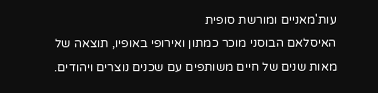עות'מאניים ומורשת סופית
האיסלאם הבוסני מוכר כמתון ואירופי באופיו, תוצאה של מאות שנים של חיים משותפים עם שכנים נוצרים ויהודים.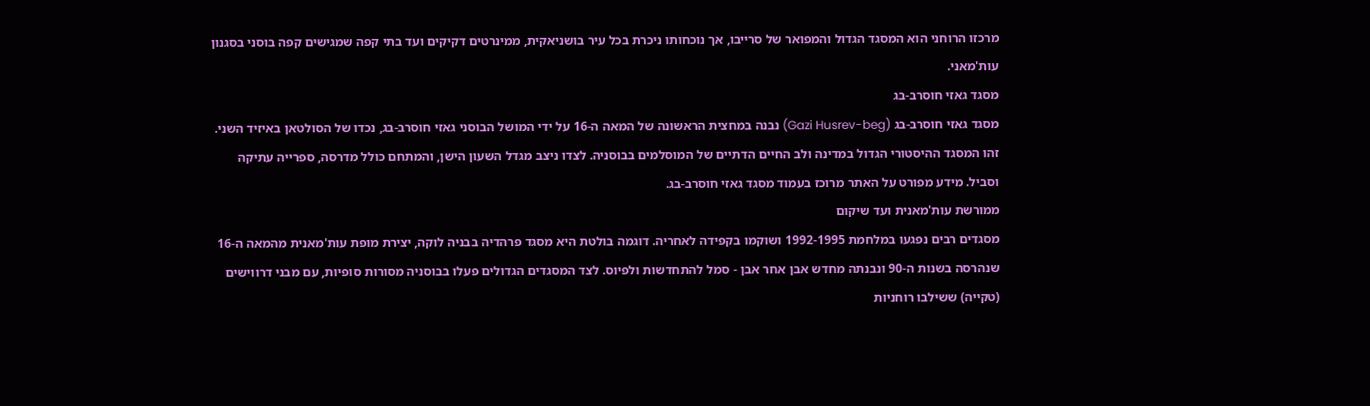מרכזו הרוחני הוא המסגד הגדול והמפואר של סרייבו, אך נוכחותו ניכרת בכל עיר בושניאקית, ממינרטים דקיקים ועד בתי קפה שמגישים קפה בוסני בסגנון עות'מאני.
מסגד גאזי חוסרב-בג
מסגד גאזי חוסרב-בג (Gazi Husrev-beg) נבנה במחצית הראשונה של המאה ה-16 על ידי המושל הבוסני גאזי חוסרב-בג, נכדו של הסולטאן באיזיד השני. זהו המסגד ההיסטורי הגדול במדינה ולב החיים הדתיים של המוסלמים בבוסניה. לצדו ניצב מגדל השעון הישן, והמתחם כולל מדרסה, ספרייה עתיקה וסביל. מידע מפורט על האתר מרוכז בעמוד מסגד גאזי חוסרב-בג.
ממורשת עות'מאנית ועד שיקום
מסגדים רבים נפגעו במלחמת 1992-1995 ושוקמו בקפידה לאחריה. דוגמה בולטת היא מסגד פרהדיה בבניה לוקה, יצירת מופת עות'מאנית מהמאה ה-16 שנהרסה בשנות ה-90 ונבנתה מחדש אבן אחר אבן - סמל להתחדשות ולפיוס. לצד המסגדים הגדולים פעלו בבוסניה מסורות סופיות, עם מבני דרווישים (טקייה) ששילבו רוחניות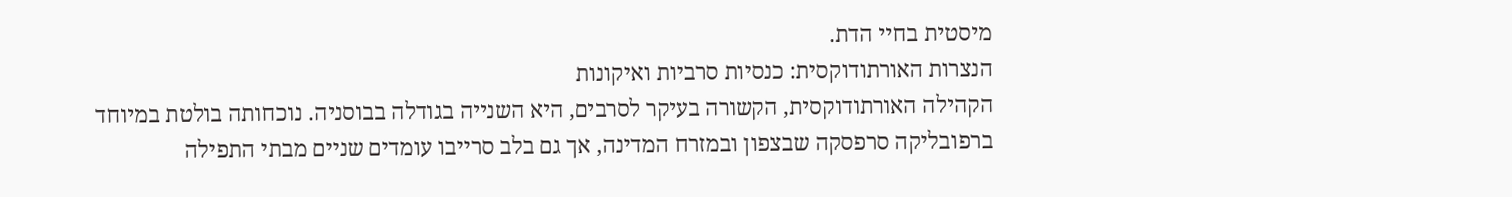מיסטית בחיי הדת.
הנצרות האורתודוקסית: כנסיות סרביות ואיקונות
הקהילה האורתודוקסית, הקשורה בעיקר לסרבים, היא השנייה בגודלה בבוסניה. נוכחותה בולטת במיוחד ברפובליקה סרפסקה שבצפון ובמזרח המדינה, אך גם בלב סרייבו עומדים שניים מבתי התפילה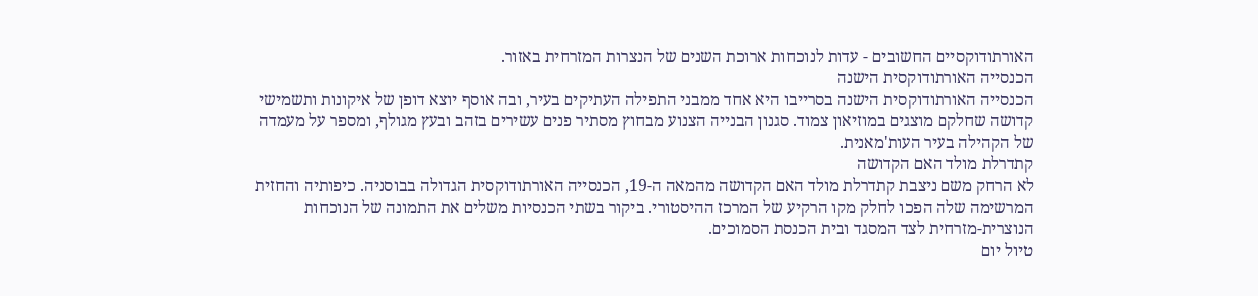האורתודוקסיים החשובים - עדות לנוכחות ארוכת השנים של הנצרות המזרחית באזור.
הכנסייה האורתודוקסית הישנה
הכנסייה האורתודוקסית הישנה בסרייבו היא אחד ממבני התפילה העתיקים בעיר, ובה אוסף יוצא דופן של איקונות ותשמישי קדושה שחלקם מוצגים במוזיאון צמוד. סגנון הבנייה הצנוע מבחוץ מסתיר פנים עשירים בזהב ובעץ מגולף, ומספר על מעמדה של הקהילה בעיר העות'מאנית.
קתדרלת מולד האם הקדושה
לא הרחק משם ניצבת קתדרלת מולד האם הקדושה מהמאה ה-19, הכנסייה האורתודוקסית הגדולה בבוסניה. כיפותיה והחזית המרשימה שלה הפכו לחלק מקו הרקיע של המרכז ההיסטורי. ביקור בשתי הכנסיות משלים את התמונה של הנוכחות הנוצרית-מזרחית לצד המסגד ובית הכנסת הסמוכים.
טיול יום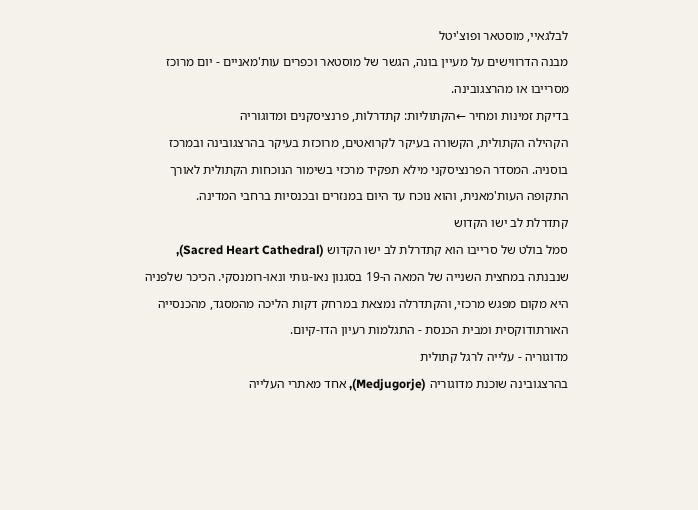לבלגאיי, מוסטאר ופוצ'יטל
מבנה הדרווישים על מעיין בונה, הגשר של מוסטאר וכפרים עות'מאניים - יום מרוכז מסרייבו או מהרצגובינה.
בדיקת זמינות ומחיר ←הקתוליות: קתדרלות, פרנציסקנים ומדוגוריה
הקהילה הקתולית, הקשורה בעיקר לקרואטים, מרוכזת בעיקר בהרצגובינה ובמרכז בוסניה. המסדר הפרנציסקני מילא תפקיד מרכזי בשימור הנוכחות הקתולית לאורך התקופה העות'מאנית, והוא נוכח עד היום במנזרים ובכנסיות ברחבי המדינה.
קתדרלת לב ישו הקדוש
סמל בולט של סרייבו הוא קתדרלת לב ישו הקדוש (Sacred Heart Cathedral), שנבנתה במחצית השנייה של המאה ה-19 בסגנון נאו-גותי ונאו-רומנסקי. הכיכר שלפניה היא מקום מפגש מרכזי, והקתדרלה נמצאת במרחק דקות הליכה מהמסגד, מהכנסייה האורתודוקסית ומבית הכנסת - התגלמות רעיון הדו-קיום.
מדוגוריה - עלייה לרגל קתולית
בהרצגובינה שוכנת מדוגוריה (Medjugorje), אחד מאתרי העלייה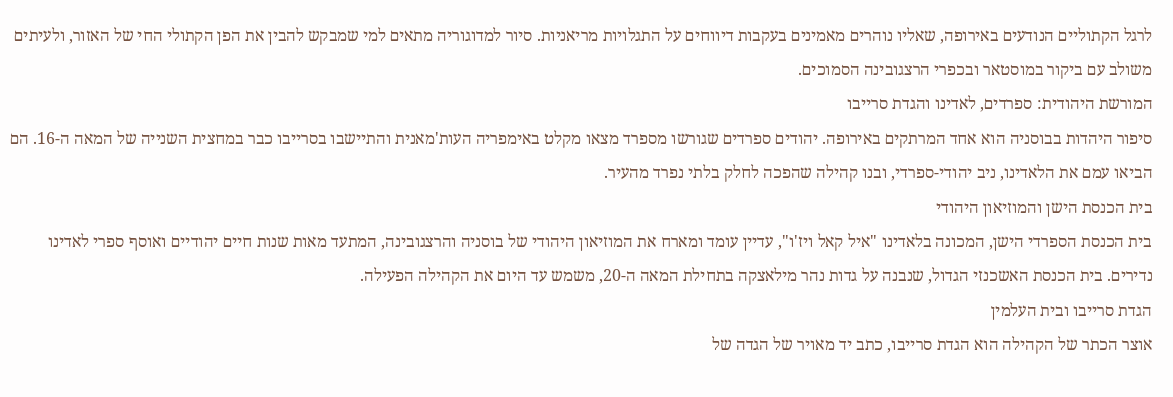לרגל הקתוליים הנודעים באירופה, שאליו נוהרים מאמינים בעקבות דיווחים על התגלויות מריאניות. סיור למדוגוריה מתאים למי שמבקש להבין את הפן הקתולי החי של האזור, ולעיתים משולב עם ביקור במוסטאר ובכפרי הרצגובינה הסמוכים.
המורשת היהודית: ספרדים, לאדינו והגדת סרייבו
סיפור היהדות בבוסניה הוא אחד המרתקים באירופה. יהודים ספרדים שגורשו מספרד מצאו מקלט באימפריה העות'מאנית והתיישבו בסרייבו כבר במחצית השנייה של המאה ה-16. הם הביאו עמם את הלאדינו, ניב יהודי-ספרדי, ובנו קהילה שהפכה לחלק בלתי נפרד מהעיר.
בית הכנסת הישן והמוזיאון היהודי
בית הכנסת הספרדי הישן, המכונה בלאדינו "איל קאל ויז'ו", עדיין עומד ומארח את המוזיאון היהודי של בוסניה והרצגובינה, המתעד מאות שנות חיים יהודיים ואוסף ספרי לאדינו נדירים. בית הכנסת האשכנזי הגדול, שנבנה על גדות נהר מילאצקה בתחילת המאה ה-20, משמש עד היום את הקהילה הפעילה.
הגדת סרייבו ובית העלמין
אוצר הכתר של הקהילה הוא הגדת סרייבו, כתב יד מאויר של הגדה של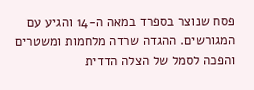פסח שנוצר בספרד במאה ה-14 והגיע עם המגורשים. ההגדה שרדה מלחמות ומשטרים והפכה לסמל של הצלה הדדית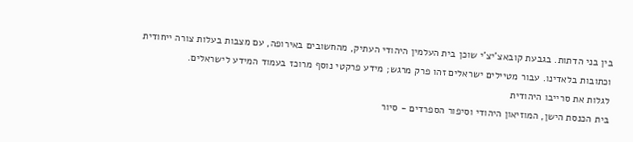בין בני הדתות. בגבעת קובאצ'יצ'י שוכן בית העלמין היהודי העתיק, מהחשובים באירופה, עם מצבות בעלות צורה ייחודית וכתובות בלאדינו. עבור מטיילים ישראלים זהו פרק מרגש; מידע פרקטי נוסף מרוכז בעמוד המידע לישראלים.
לגלות את סרייבו היהודית
בית הכנסת הישן, המוזיאון היהודי וסיפור הספרדים - סיור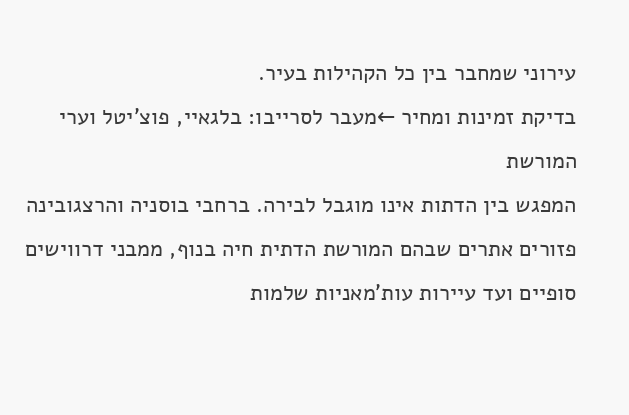עירוני שמחבר בין כל הקהילות בעיר.
בדיקת זמינות ומחיר ←מעבר לסרייבו: בלגאיי, פוצ'יטל וערי המורשת
המפגש בין הדתות אינו מוגבל לבירה. ברחבי בוסניה והרצגובינה פזורים אתרים שבהם המורשת הדתית חיה בנוף, ממבני דרווישים סופיים ועד עיירות עות'מאניות שלמות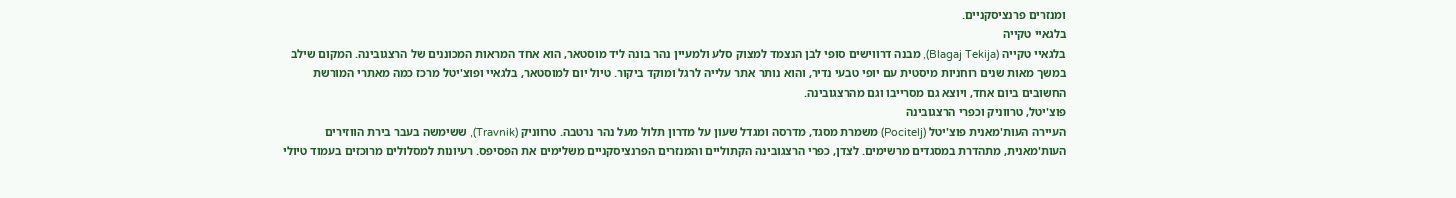ומנזרים פרנציסקניים.
בלגאיי טקייה
בלגאיי טקייה (Blagaj Tekija), מבנה דרווישים סופי לבן הנצמד למצוק סלע ולמעיין נהר בונה ליד מוסטאר, הוא אחד המראות המכוננים של הרצגובינה. המקום שילב במשך מאות שנים רוחניות מיסטית עם יופי טבעי נדיר, והוא נותר אתר עלייה לרגל ומוקד ביקור. טיול יום למוסטאר, בלגאיי ופוצ'יטל מרכז כמה מאתרי המורשת החשובים ביום אחד, ויוצא גם מסרייבו וגם מהרצגובינה.
פוצ'יטל, טרווניק וכפרי הרצגובינה
העיירה העות'מאנית פוצ'יטל (Pocitelj) משמרת מסגד, מדרסה ומגדל שעון על מדרון תלול מעל נהר נרטבה. טרווניק (Travnik), ששימשה בעבר בירת הווזירים העות'מאנית, מתהדרת במסגדים מרשימים. לצדן, כפרי הרצגובינה הקתוליים והמנזרים הפרנציסקניים משלימים את הפסיפס. רעיונות למסלולים מרוכזים בעמוד טיולי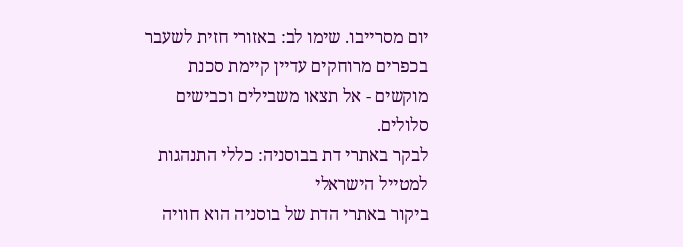יום מסרייבו. שימו לב: באזורי חזית לשעבר בכפרים מרוחקים עדיין קיימת סכנת מוקשים - אל תצאו משבילים וכבישים סלולים.
לבקר באתרי דת בבוסניה: כללי התנהגות למטייל הישראלי
ביקור באתרי הדת של בוסניה הוא חוויה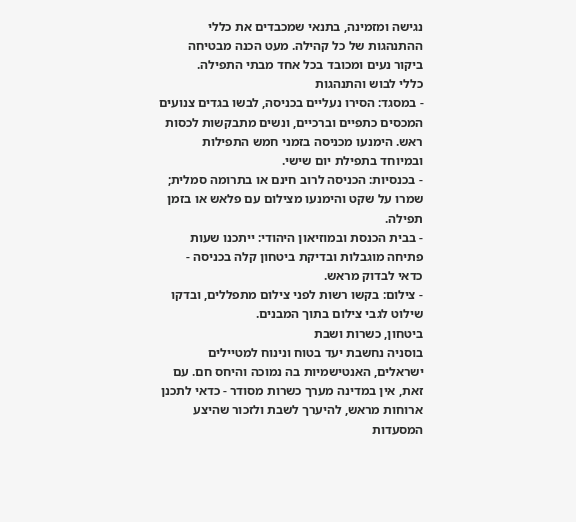נגישה ומזמינה, בתנאי שמכבדים את כללי ההתנהגות של כל קהילה. מעט הכנה מבטיחה ביקור נעים ומכובד בכל אחד מבתי התפילה.
כללי לבוש והתנהגות
- במסגד: הסירו נעליים בכניסה, לבשו בגדים צנועים המכסים כתפיים וברכיים, ונשים מתבקשות לכסות ראש. הימנעו מכניסה בזמני חמש התפילות ובמיוחד בתפילת יום שישי.
- בכנסיות: הכניסה לרוב חינם או בתרומה סמלית; שמרו על שקט והימנעו מצילום עם פלאש או בזמן תפילה.
- בבית הכנסת ובמוזיאון היהודי: ייתכנו שעות פתיחה מוגבלות ובדיקת ביטחון קלה בכניסה - כדאי לבדוק מראש.
- צילום: בקשו רשות לפני צילום מתפללים, ובדקו שילוט לגבי צילום בתוך המבנים.
ביטחון, כשרות ושבת
בוסניה נחשבת יעד בטוח ונינוח למטיילים ישראלים, האנטישמיות בה נמוכה והיחס חם. עם זאת, אין במדינה מערך כשרות מסודר - כדאי לתכנן ארוחות מראש, להיערך לשבת ולזכור שהיצע המסעדות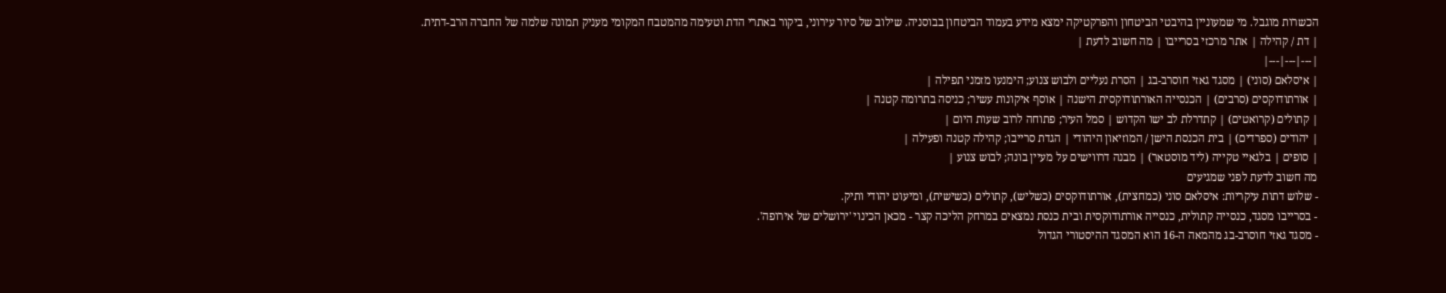הכשרות מוגבל. מי שמעוניין בהיבטי הביטחון והפרקטיקה ימצא מידע בעמוד הביטחון בבוסניה. שילוב של סיור עירוני, ביקור באתרי הדת וטעימה מהמטבח המקומי מעניק תמונה שלמה של החברה הרב-דתית.
| דת / קהילה | אתר מרכזי בסרייבו | מה חשוב לדעת |
|---|---|---|
| איסלאם (סוני) | מסגד גאזי חוסרב-בג | הסרת נעליים ולבוש צנוע; הימנעו מזמני תפילה |
| אורתודוקסים (סרבים) | הכנסייה האורתודוקסית הישנה | אוסף איקונות עשיר; כניסה בתרומה קטנה |
| קתולים (קרואטים) | קתדרלת לב ישו הקדוש | סמל העיר; פתוחה לרוב שעות היום |
| יהודים (ספרדים) | בית הכנסת הישן / המוזיאון היהודי | הגדת סרייבו; קהילה קטנה ופעילה |
| סופים | בלגאיי טקייה (ליד מוסטאר) | מבנה דרווישים על מעיין בונה; לבוש צנוע |
מה חשוב לדעת לפני שמגיעים
- שלוש דתות עיקריות: איסלאם סוני (כמחצית), אורתודוקסים (כשליש), קתולים (כשישית), ומיעוט יהודי ותיק.
- בסרייבו מסגד, כנסייה קתולית, כנסייה אורתודוקסית ובית כנסת נמצאים במרחק הליכה קצר - מכאן הכינוי 'ירושלים של אירופה'.
- מסגד גאזי חוסרב-בג מהמאה ה-16 הוא המסגד ההיסטורי הגדול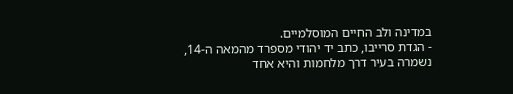במדינה ולב החיים המוסלמיים.
- הגדת סרייבו, כתב יד יהודי מספרד מהמאה ה-14, נשמרה בעיר דרך מלחמות והיא אחד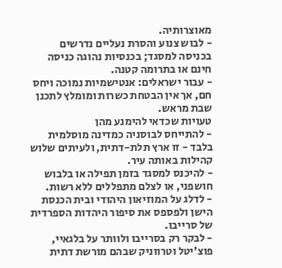מאוצרותיה.
- לבוש צנוע והסרת נעליים נדרשים בכניסה למסגד; בכנסיות נהוגה כניסה חינם או בתרומה קטנה.
- עבור ישראלים: אנטישמיות נמוכה ויחס חם, אך אין הבטחת כשרות ומומלץ לתכנן שבת מראש.
טעויות שכדאי להימנע מהן
- להתייחס לבוסניה כמדינה מוסלמית בלבד - זו ארץ תלת-דתית, ולעיתים שלוש קהילות באותה עיר.
- להיכנס למסגד בזמן תפילה או בלבוש חושפני, או לצלם מתפללים ללא רשות.
- לדלג על המוזיאון היהודי ובית הכנסת הישן ולפספס את סיפור היהדות הספרדית של סרייבו.
- לבקר רק בסרייבו ולוותר על בלגאיי, פוצ'יטל וטרווניק שבהם מורשת דתית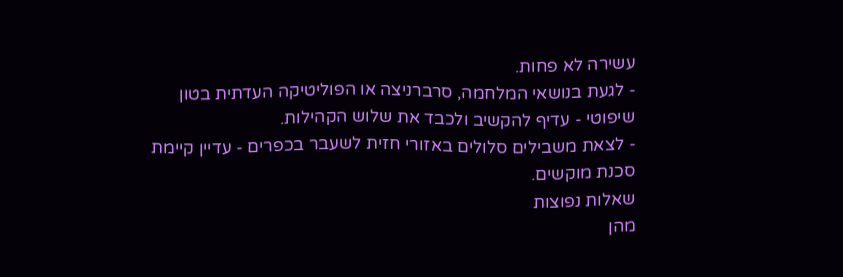עשירה לא פחות.
- לגעת בנושאי המלחמה, סרברניצה או הפוליטיקה העדתית בטון שיפוטי - עדיף להקשיב ולכבד את שלוש הקהילות.
- לצאת משבילים סלולים באזורי חזית לשעבר בכפרים - עדיין קיימת סכנת מוקשים.
שאלות נפוצות
מהן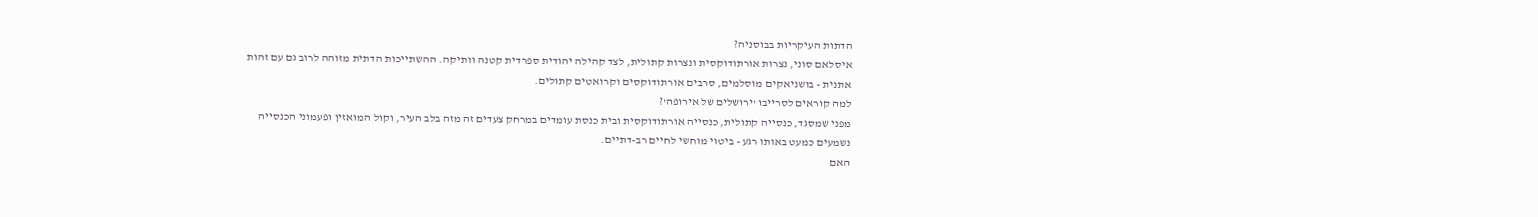הדתות העיקריות בבוסניה?
איסלאם סוני, נצרות אורתודוקסית ונצרות קתולית, לצד קהילה יהודית ספרדית קטנה וותיקה. ההשתייכות הדתית מזוהה לרוב גם עם זהות אתנית - בושניאקים מוסלמים, סרבים אורתודוקסים וקרואטים קתולים.
למה קוראים לסרייבו 'ירושלים של אירופה'?
מפני שמסגד, כנסייה קתולית, כנסייה אורתודוקסית ובית כנסת עומדים במרחק צעדים זה מזה בלב העיר, וקול המואזין ופעמוני הכנסייה נשמעים כמעט באותו רגע - ביטוי מוחשי לחיים רב-דתיים.
האם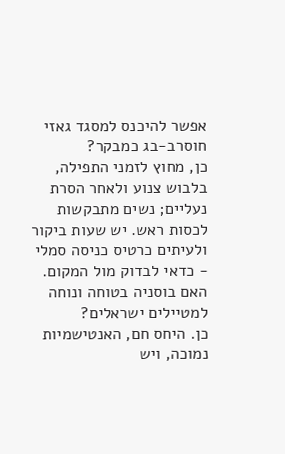אפשר להיכנס למסגד גאזי חוסרב-בג כמבקר?
כן, מחוץ לזמני התפילה, בלבוש צנוע ולאחר הסרת נעליים; נשים מתבקשות לכסות ראש. יש שעות ביקור ולעיתים כרטיס כניסה סמלי - כדאי לבדוק מול המקום.
האם בוסניה בטוחה ונוחה למטיילים ישראלים?
כן. היחס חם, האנטישמיות נמוכה, ויש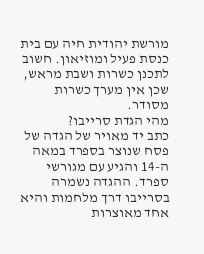מורשת יהודית חיה עם בית כנסת פעיל ומוזיאון. חשוב לתכנן כשרות ושבת מראש, שכן אין מערך כשרות מסודר.
מהי הגדת סרייבו?
כתב יד מאויר של הגדה של פסח שנוצר בספרד במאה ה-14 והגיע עם מגורשי ספרד. ההגדה נשמרה בסרייבו דרך מלחמות והיא אחד מאוצרות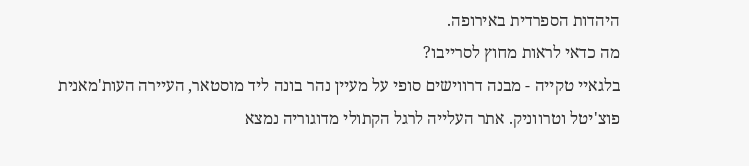היהדות הספרדית באירופה.
מה כדאי לראות מחוץ לסרייבו?
בלגאיי טקייה - מבנה דרווישים סופי על מעיין נהר בונה ליד מוסטאר, העיירה העות'מאנית פוצ'יטל וטרווניק. אתר העלייה לרגל הקתולי מדוגוריה נמצא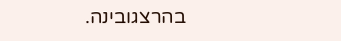בהרצגובינה.